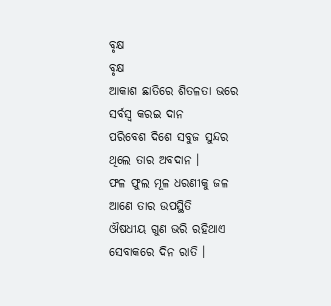ବୃକ୍ଷ
ବୃକ୍ଷ
ଆକାଶ ଛାତିରେ ଶିତଳତା ଭରେ
ସର୍ବସ୍ୱ କରଇ ଦାନ
ପରିବେଶ ଦିଶେ ସବୁଜ ସୁନ୍ଦର
ଥିଲେ ତାର ଅବଦାନ ।
ଫଳ ଫୁଲ ମୂଳ ଧରଣୀକୁ ଜଳ
ଆଣେ ତାର ଉପସ୍ଥିତି
ଔଷଧୀୟ ଗୁଣ ଭରି ରହିଥାଏ
ସେବାକରେ ଦିନ ରାତି ।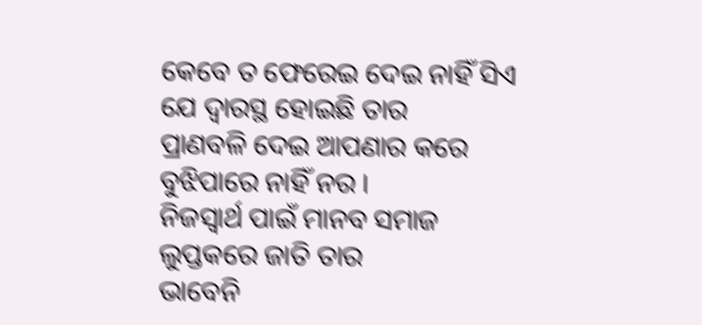କେବେ ତ ଫେରେଇ ଦେଇ ନାହିଁ ସିଏ
ଯେ ଦ୍ୱାରସ୍ଥ ହୋଇଛି ତାର
ପ୍ରାଣବଳି ଦେଇ ଆପଣାର କରେ
ବୁଝିପାରେ ନାହିଁ ନର ।
ନିଜସ୍ୱାର୍ଥ ପାଇଁ ମାନବ ସମାଜ
ଲୁପ୍ତକରେ ଜାତି ତାର
ଭାବେନି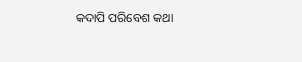କଦାପି ପରିବେଶ କଥା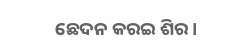ଛେଦନ କରଇ ଶିର ।